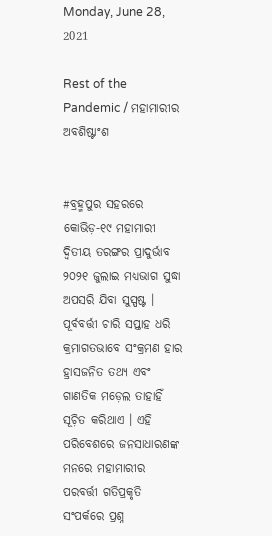Monday, June 28, 2021

Rest of the Pandemic / ମହାମାରୀର ଅବଶିଷ୍ଟାଂଶ


#ବ୍ରହ୍ମପୁର ସହରରେ କୋଭିଡ଼-୧୯ ମହାମାରୀ ଦ୍ୱିତୀୟ ତରଙ୍ଗର ପ୍ରାଦୁର୍ଭାବ ୨୦୨୧ ଜୁଲାଇ ମଧ୍ୟଭାଗ ସୁଦ୍ଧା ଅପସରି ଯିବା ସୁସ୍ପଷ୍ଟ । ପୂର୍ବବର୍ତ୍ତୀ ଚାରି ସପ୍ତାହ ଧରି କ୍ରମାଗତଭାବେ ସଂକ୍ରମଣ ହାର ହ୍ରାସଜନିତ ତଥ୍ୟ ଏବଂ ଗାଣତିକ ମଡ଼େଲ ତାହାହିଁ ସୂଚ଼ିତ କରିଥାଏ । ଏହି ପରିବେଶରେ ଜନସାଧାରଣଙ୍କ ମନରେ ମହାମାରୀର ପରବର୍ତ୍ତୀ ଗତିପ୍ରକୃତି ସଂପର୍କରେ ପ୍ରଶ୍ନ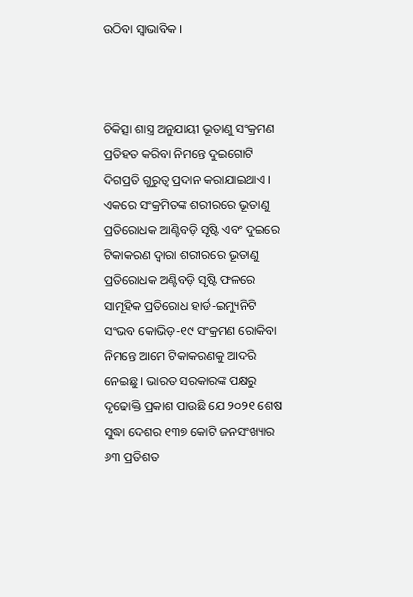ଉଠିବା ସ୍ୱାଭାବିକ ।



ଚିକିତ୍ସା ଶାସ୍ତ୍ର ଅନୁଯାୟୀ ଭୂତାଣୁ ସଂକ୍ରମଣ ପ୍ରତିହତ କରିବା ନିମନ୍ତେ ଦୁଇଗୋଟି ଦିଗପ୍ରତି ଗୁରୁତ୍ୱ ପ୍ରଦାନ କରାଯାଇଥାଏ । ଏକରେ ସଂକ୍ରମିତଙ୍କ ଶରୀରରେ ଭୂତାଣୁ ପ୍ରତିରୋଧକ ଆଣ୍ଟିବଡ଼ି ସୃଷ୍ଟି ଏବଂ ଦୁଇରେ ଟିକାକରଣ ଦ୍ୱାରା ଶରୀରରେ ଭୂତାଣୁ ପ୍ରତିରୋଧକ ଅଣ୍ଟିବଡ଼ି ସୃଷ୍ଟି ଫଳରେ ସାମୂହିକ ପ୍ରତିରୋଧ ହାର୍ଡ-ଇମ୍ୟୁନିଟି ସଂଭବ କୋଭିଡ଼-୧୯ ସଂକ୍ରମଣ ରୋକିବା ନିମନ୍ତେ ଆମେ ଟିକାକରଣକୁ ଆଦରି ନେଇଛୁ । ଭାରତ ସରକାରଙ୍କ ପକ୍ଷରୁ ଦୃଢୋକ୍ତି ପ୍ରକାଶ ପାଉଛି ଯେ ୨୦୨୧ ଶେଷ ସୁଦ୍ଧା ଦେଶର ୧୩୭ କୋଟି ଜନସଂଖ୍ୟାର ୬୩ ପ୍ରତିଶତ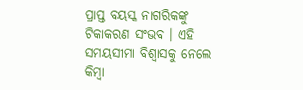ପ୍ରାପ୍ତ ବୟସ୍କ ନାଗରିକଙ୍କୁ ଟିକାକରଣ ସଂଭବ । ଏହି ସମୟସୀମା ବିଶ୍ୱାସକୁ ନେଲେ କିମ୍ୱା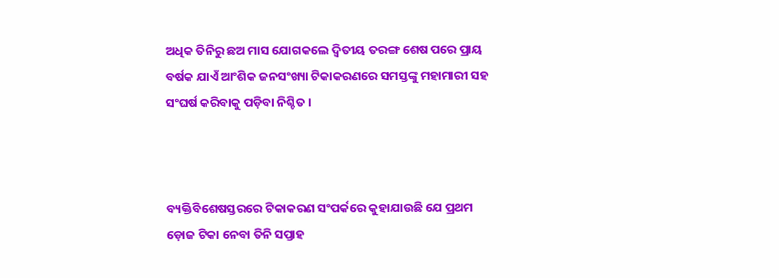ଅଧିକ ତିନିରୁ ଛଅ ମାସ ଯୋଗକଲେ ଦ୍ୱିତୀୟ ତରଙ୍ଗ ଶେଷ ପରେ ପ୍ରାୟ ବର୍ଷକ ଯାଏଁ ଆଂଶିକ ଜନସଂଖ୍ୟା ଟିକାକରଣରେ ସମସ୍ତଙ୍କୁ ମହାମାରୀ ସହ ସଂଘର୍ଷ କରିବାକୁ ପଡ଼ିବା ନିଶ୍ଚିତ ।



ବ୍ୟକ୍ତିବିଶେଷସ୍ତରରେ ଟିକାକରଣ ସଂପର୍କରେ କୁହାଯାଉଛି ଯେ ପ୍ରଥମ ଡ଼ୋଜ ଟିକା ନେବା ତିନି ସପ୍ତାହ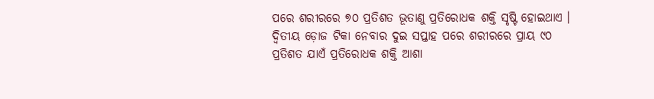ପରେ ଶରୀରରେ ୭୦ ପ୍ରତିଶତ ଭୂତାଣୁ ପ୍ରତିରୋଧକ ଶକ୍ତି ସୃଷ୍ଟି ହୋଇଥାଏ । ଦ୍ୱିତୀୟ ଡ଼ୋଜ ଟିକା ନେବାର ଦୁଇ ସପ୍ତାହ ପରେ ଶରୀରରେ ପ୍ରାୟ ୯୦ ପ୍ରତିଶତ ଯାଏଁ ପ୍ରତିରୋଧକ ଶକ୍ତି ଆଶା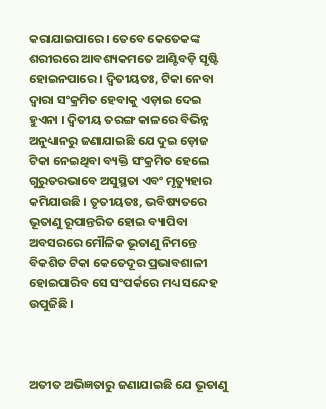କରାଯାଇପାରେ । ତେବେ କେତେକଙ୍କ ଶରୀରରେ ଆବଶ୍ୟକମତେ ଆଣ୍ଟିବଡ଼ି ସୃଷ୍ଟି ହୋଇନପାରେ । ଦ୍ୱିତୀୟତଃ, ଟିକା ନେବା ଦ୍ୱାରା ସଂକ୍ରମିତ ହେବାକୁ ଏଡ଼ାଇ ଦେଇ ହୁଏନା । ଦ୍ୱିତୀୟ ତରଙ୍ଗ କାଳରେ ବିଭିନ୍ନ ଅନୁଧ୍ୟାନରୁ ଜଣାଯାଇଛି ଯେ ଦୁଇ ଡ଼ୋଜ ଟିକା ନେଇଥିବା ବ୍ୟକ୍ତି ସଂକ୍ରମିତ ହେଲେ ଗୁରୁତରଭାବେ ଅସୁସ୍ଥତା ଏବଂ ମୃତ୍ୟୁହାର କମିଯାଉଛି । ତୃତୀୟତଃ, ଭବିଷ୍ୟତରେ ଭୂତାଣୁ ରୂପାନ୍ତରିତ ହୋଇ ବ୍ୟାପିବା ଅବସରରେ ମୌଳିକ ଭୂତାଣୁ ନିମନ୍ତେ ବିକଶିତ ଟିକା କେତେଦୂର ପ୍ରଭାବଶାଳୀ ହୋଇପାରିବ ସେ ସଂପର୍କରେ ମଧ୍ୟ ସନ୍ଦେହ ଉପୁଜିଛି ।



ଅତୀତ ଅଭିଜ୍ଞତାରୁ ଜଣାଯାଇଛି ଯେ ଭୂତାଣୁ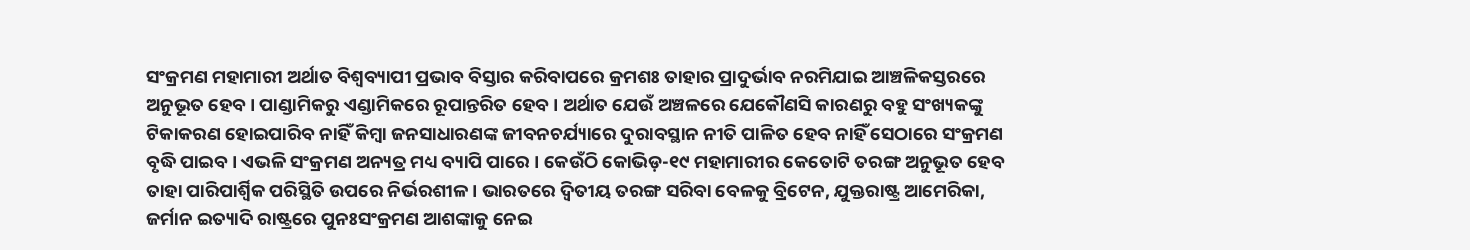ସଂକ୍ରମଣ ମହାମାରୀ ଅର୍ଥାତ ବିଶ୍ୱବ୍ୟାପୀ ପ୍ରଭାବ ବିସ୍ତାର କରିବାପରେ କ୍ରମଶଃ ତାହାର ପ୍ରାଦୁର୍ଭାବ ନରମିଯାଇ ଆଞ୍ଚଳିକସ୍ତରରେ ଅନୁଭୂତ ହେବ । ପାଣ୍ଡାମିକରୁ ଏଣ୍ଡାମିକରେ ରୂପାନ୍ତରିତ ହେବ । ଅର୍ଥାତ ଯେଉଁ ଅଞ୍ଚଳରେ ଯେକୌଣସି କାରଣରୁ ବହୁ ସଂଖ୍ୟକଙ୍କୁ ଟିକାକରଣ ହୋଇପାରିବ ନାହିଁ କିମ୍ୱା ଜନସାଧାରଣଙ୍କ ଜୀବନଚର୍ଯ୍ୟାରେ ଦୁରାବସ୍ଥାନ ନୀତି ପାଳିତ ହେବ ନାହିଁ ସେଠାରେ ସଂକ୍ରମଣ ବୃଦ୍ଧି ପାଇବ । ଏଭଳି ସଂକ୍ରମଣ ଅନ୍ୟତ୍ର ମଧ୍ୟ ବ୍ୟାପି ପାରେ । କେଉଁଠି କୋଭିଡ଼-୧୯ ମହାମାରୀର କେତୋଟି ତରଙ୍ଗ ଅନୁଭୂତ ହେବ ତାହା ପାରିପାର୍ଶ୍ୱିକ ପରିସ୍ଥିତି ଉପରେ ନିର୍ଭରଶୀଳ । ଭାରତରେ ଦ୍ୱିତୀୟ ତରଙ୍ଗ ସରିବା ବେଳକୁ ବ୍ରିଟେନ, ଯୁକ୍ତରାଷ୍ଟ୍ର ଆମେରିକା, ଜର୍ମାନ ଇତ୍ୟାଦି ରାଷ୍ଟ୍ରରେ ପୁନଃସଂକ୍ରମଣ ଆଶଙ୍କାକୁ ନେଇ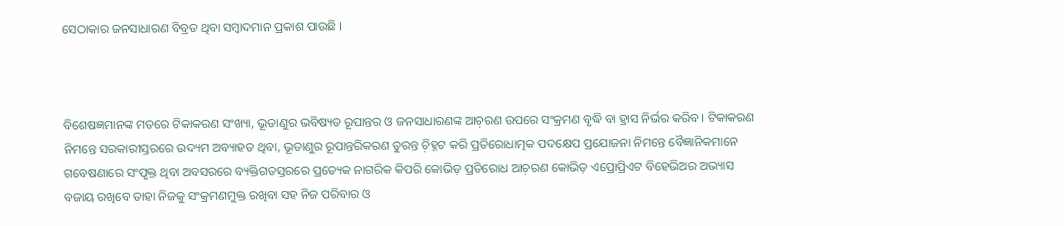ସେଠାକାର ଜନସାଧାରଣ ବିବ୍ରତ ଥିବା ସମ୍ୱାଦମାନ ପ୍ରକାଶ ପାଉଛି ।



ବିଶେଷଜ୍ଞମାନଙ୍କ ମତରେ ଟିକାକରଣ ସଂଖ୍ୟା, ଭୂତାଣୁର ଭବିଷ୍ୟତ ରୂପାନ୍ତର ଓ ଜନସାଧାରଣଙ୍କ ଆଚ଼ରଣ ଉପରେ ସଂକ୍ରମଣ ବୃଦ୍ଧି ବା ହ୍ରାସ ନିର୍ଭର କରିବ । ଟିକାକରଣ ନିମନ୍ତେ ସରକାରୀସ୍ତରରେ ଉଦ୍ୟମ ଅବ୍ୟାହତ ଥିବା, ଭୂତାଣୁର ରୂପାନ୍ତରିକରଣ ତୁରନ୍ତ ଚ଼ିହ୍ନଟ କରି ପ୍ରତିରୋଧାତ୍ମକ ପଦକ୍ଷେପ ପ୍ରଯୋଜନା ନିମନ୍ତେ ବୈଜ୍ଞାନିକମାନେ ଗବେଷଣାରେ ସଂପୃକ୍ତ ଥିବା ଅବସରରେ ବ୍ୟକ୍ତିଗତସ୍ତରରେ ପ୍ରତ୍ୟେକ ନାଗରିକ କିପରି କୋଭିଡ଼ ପ୍ରତିରୋଧ ଆଚ଼ରଣ କୋଭିଡ଼ ଏପ୍ରୋପ୍ରିଏଟ ବିହେଭିଅର ଅଭ୍ୟାସ ବଜାୟ ରଖିବେ ତାହା ନିଜକୁ ସଂକ୍ରମଣମୁକ୍ତ ରଖିବା ସହ ନିଜ ପରିବାର ଓ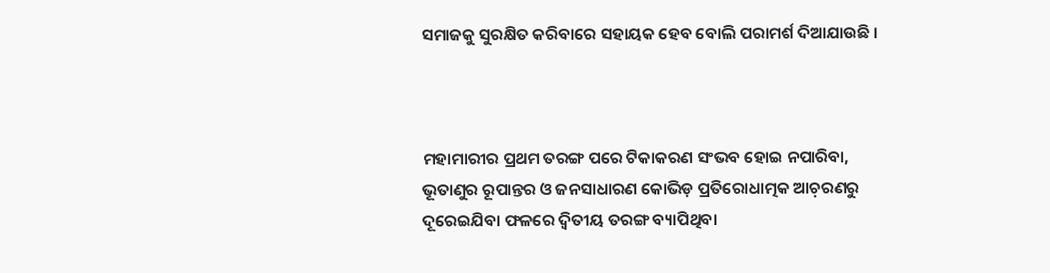ସମାଜକୁ ସୁରକ୍ଷିତ କରିବାରେ ସହାୟକ ହେବ ବୋଲି ପରାମର୍ଶ ଦିଆଯାଉଛି ।



ମହାମାରୀର ପ୍ରଥମ ତରଙ୍ଗ ପରେ ଟିକାକରଣ ସଂଭବ ହୋଇ ନପାରିବା, ଭୂତାଣୁର ରୂପାନ୍ତର ଓ ଜନସାଧାରଣ କୋଭିଡ଼ ପ୍ରତିରୋଧାତ୍ମକ ଆଚ଼ରଣରୁ ଦୂରେଇଯିବା ଫଳରେ ଦ୍ୱିତୀୟ ତରଙ୍ଗ ବ୍ୟାପିଥିବା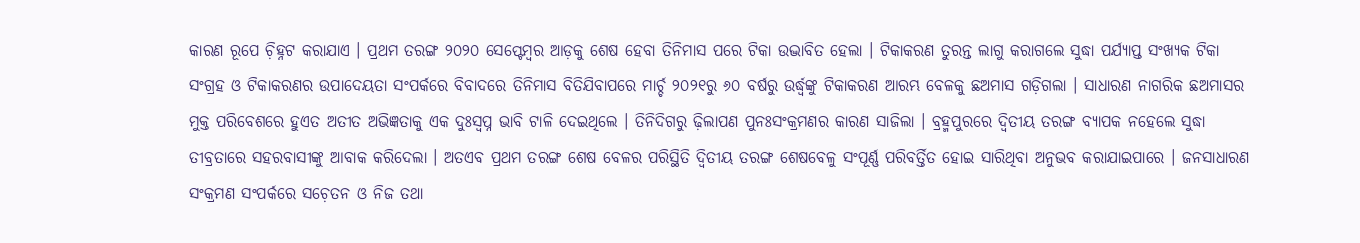କାରଣ ରୂପେ ଚ଼ିହ୍ନଟ କରାଯାଏ । ପ୍ରଥମ ତରଙ୍ଗ ୨୦୨୦ ସେପ୍ଟେମ୍ୱର ଆଡ଼କୁ ଶେଷ ହେବା ତିନିମାସ ପରେ ଟିକା ଉଦ୍ଭାବିତ ହେଲା । ଟିକାକରଣ ତୁରନ୍ତ ଲାଗୁ କରାଗଲେ ସୁଦ୍ଧା ପର୍ଯ୍ୟାପ୍ତ ସଂଖ୍ୟକ ଟିକା ସଂଗ୍ରହ ଓ ଟିକାକରଣର ଉପାଦେୟତା ସଂପର୍କରେ ବିବାଦରେ ତିନିମାସ ବିତିଯିବାପରେ ମାର୍ଚ୍ଚ ୨୦୨୧ରୁ ୬୦ ବର୍ଷରୁ ଉର୍ଦ୍ଧ୍ୱଙ୍କୁ ଟିକାକରଣ ଆରମ୍ଭ ବେଳକୁ ଛଅମାସ ଗଡ଼ିଗଲା । ସାଧାରଣ ନାଗରିକ ଛଅମାସର ମୁକ୍ତ ପରିବେଶରେ ହୁଏତ ଅତୀତ ଅଭିଜ୍ଞତାକୁ ଏକ ଦୁଃସ୍ୱପ୍ନ ଭାବି ଟାଳି ଦେଇଥିଲେ । ତିନିଦିଗରୁ ଢ଼ିଲାପଣ ପୁନଃସଂକ୍ରମଣର କାରଣ ସାଜିଲା । ବ୍ରହ୍ମପୁରରେ ଦ୍ୱିତୀୟ ତରଙ୍ଗ ବ୍ୟାପକ ନହେଲେ ସୁଦ୍ଧା ତୀବ୍ରତାରେ ସହରବାସୀଙ୍କୁ ଆବାକ କରିଦେଲା । ଅତଏବ ପ୍ରଥମ ତରଙ୍ଗ ଶେଷ ବେଳର ପରିସ୍ଥିତି ଦ୍ୱିତୀୟ ତରଙ୍ଗ ଶେଷବେଳୁ ସଂପୂର୍ଣ୍ଣ ପରିବର୍ତ୍ତିତ ହୋଇ ସାରିଥିବା ଅନୁଭବ କରାଯାଇପାରେ । ଜନସାଧାରଣ ସଂକ୍ରମଣ ସଂପର୍କରେ ସଚ଼େତନ ଓ ନିଜ ତଥା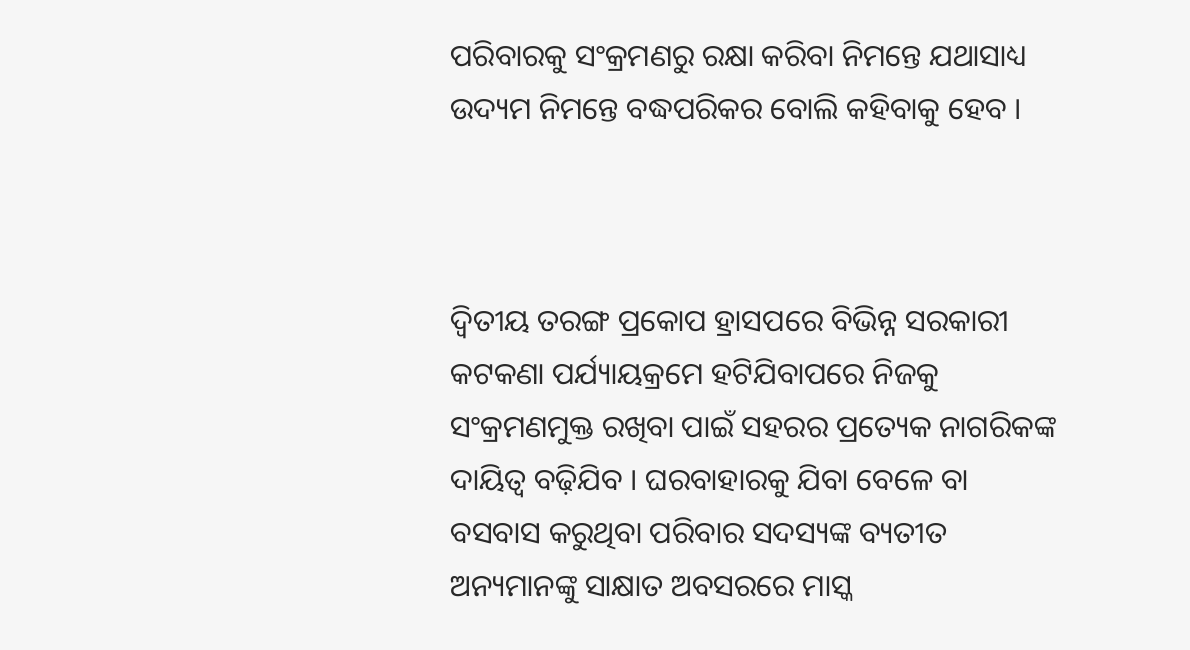ପରିବାରକୁ ସଂକ୍ରମଣରୁ ରକ୍ଷା କରିବା ନିମନ୍ତେ ଯଥାସାଧ୍ୟ ଉଦ୍ୟମ ନିମନ୍ତେ ବଦ୍ଧପରିକର ବୋଲି କହିବାକୁ ହେବ ।



ଦ୍ୱିତୀୟ ତରଙ୍ଗ ପ୍ରକୋପ ହ୍ରାସପରେ ବିଭିନ୍ନ ସରକାରୀ କଟକଣା ପର୍ଯ୍ୟାୟକ୍ରମେ ହଟିଯିବାପରେ ନିଜକୁ ସଂକ୍ରମଣମୁକ୍ତ ରଖିବା ପାଇଁ ସହରର ପ୍ରତ୍ୟେକ ନାଗରିକଙ୍କ ଦାୟିତ୍ୱ ବଢ଼ିଯିବ । ଘରବାହାରକୁ ଯିବା ବେଳେ ବା ବସବାସ କରୁଥିବା ପରିବାର ସଦସ୍ୟଙ୍କ ବ୍ୟତୀତ ଅନ୍ୟମାନଙ୍କୁ ସାକ୍ଷାତ ଅବସରରେ ମାସ୍କ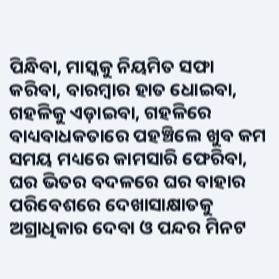ପିନ୍ଧିବା, ମାସ୍କକୁ ନିୟମିତ ସଫା କରିବା, ବାରମ୍ୱାର ହାତ ଧୋଇବା, ଗହଳିକୁ ଏଡ଼ାଇବା, ଗହଳିରେ ବାଧ୍ୟବାଧକତାରେ ପହଞ୍ଚିଲେ ଖୁବ କମ ସମୟ ମଧ୍ୟରେ କାମସାରି ଫେରିବା, ଘର ଭିତର ବଦଳରେ ଘର ବାହାର ପରିବେଶରେ ଦେଖାସାକ୍ଷାତକୁ ଅଗ୍ରାଧିକାର ଦେବା ଓ ପନ୍ଦର ମିନଟ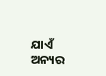ଯାଏଁ ଅନ୍ୟର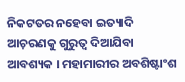ନିକଟତର ନହେବା ଇତ୍ୟାଦି ଆଚ଼ରଣକୁ ଗୁରୁତ୍ୱ ଦିଆଯିବା ଆବଶ୍ୟକ । ମହାମାରୀର ଅବଶିଷ୍ଟାଂଶ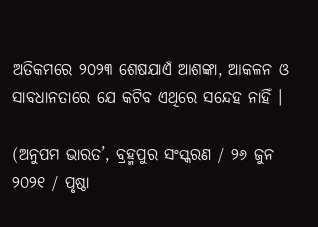ଅତିକମରେ ୨୦୨୩ ଶେଷଯାଏଁ ଆଶଙ୍କା, ଆକଳନ ଓ ସାବଧାନତାରେ ଯେ କଟିବ ଏଥିରେ ସନ୍ଦେହ ନାହିଁ ।

(ଅନୁପମ ଭାରତ’, ବ୍ରହ୍ମପୁର ସଂସ୍କରଣ / ୨୬ ଜୁନ ୨୦୨୧ / ପୃଷ୍ଠା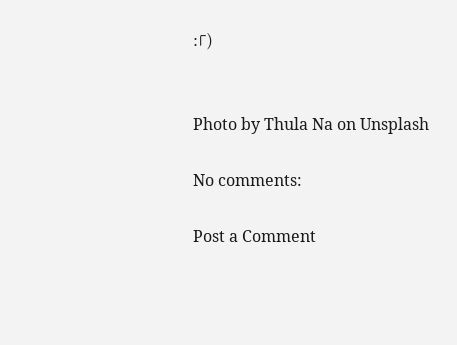:୮)


Photo by Thula Na on Unsplash

No comments:

Post a Comment